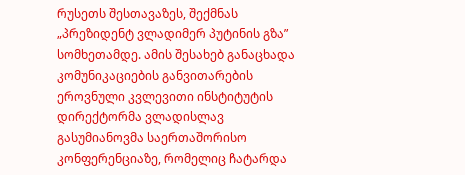რუსეთს შესთავაზეს, შექმნას „პრეზიდენტ ვლადიმერ პუტინის გზა” სომხეთამდე. ამის შესახებ განაცხადა კომუნიკაციების განვითარების ეროვნული კვლევითი ინსტიტუტის დირექტორმა ვლადისლავ გასუმიანოვმა საერთაშორისო კონფერენციაზე, რომელიც ჩატარდა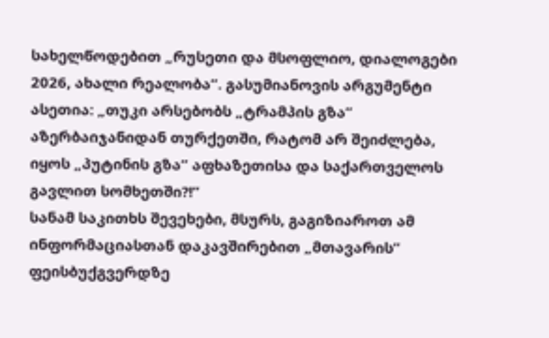სახელწოდებით „რუსეთი და მსოფლიო, დიალოგები 2026, ახალი რეალობა”. გასუმიანოვის არგუმენტი ასეთია: „თუკი არსებობს „ტრამპის გზა” აზერბაიჯანიდან თურქეთში, რატომ არ შეიძლება, იყოს „პუტინის გზა” აფხაზეთისა და საქართველოს გავლით სომხეთში?!”
სანამ საკითხს შევეხები, მსურს, გაგიზიაროთ ამ ინფორმაციასთან დაკავშირებით „მთავარის” ფეისბუქგვერდზე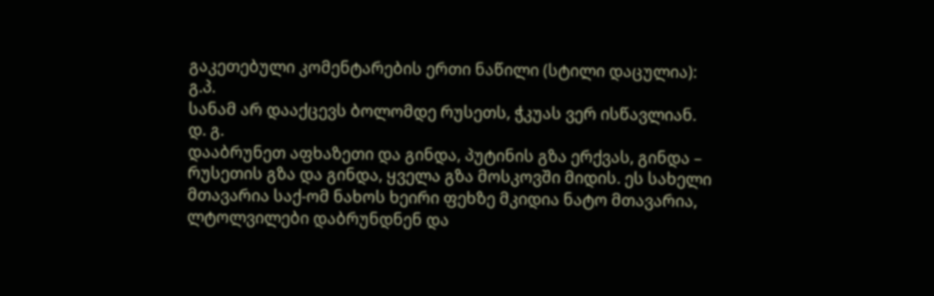გაკეთებული კომენტარების ერთი ნაწილი (სტილი დაცულია):
გ.პ.
სანამ არ დააქცევს ბოლომდე რუსეთს, ჭკუას ვერ ისწავლიან.
დ. გ.
დააბრუნეთ აფხაზეთი და გინდა, პუტინის გზა ერქვას, გინდა – რუსეთის გზა და გინდა, ყველა გზა მოსკოვში მიდის. ეს სახელი მთავარია საქ-ომ ნახოს ხეირი ფეხზე მკიდია ნატო მთავარია, ლტოლვილები დაბრუნდნენ და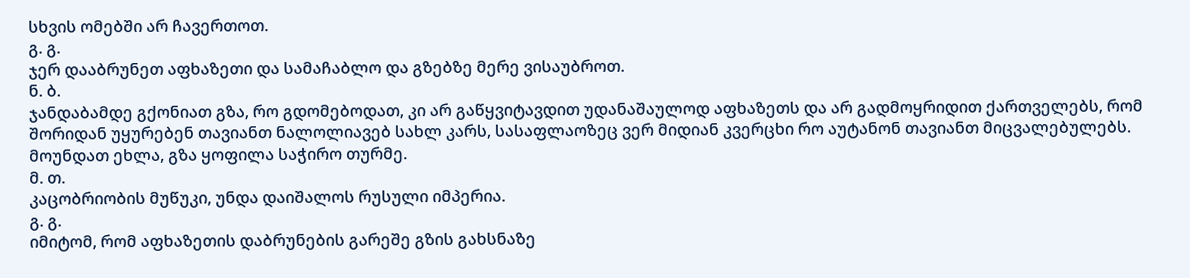სხვის ომებში არ ჩავერთოთ.
გ. გ.
ჯერ დააბრუნეთ აფხაზეთი და სამაჩაბლო და გზებზე მერე ვისაუბროთ.
ნ. ბ.
ჯანდაბამდე გქონიათ გზა, რო გდომებოდათ, კი არ გაწყვიტავდით უდანაშაულოდ აფხაზეთს და არ გადმოყრიდით ქართველებს, რომ შორიდან უყურებენ თავიანთ ნალოლიავებ სახლ კარს, სასაფლაოზეც ვერ მიდიან კვერცხი რო აუტანონ თავიანთ მიცვალებულებს. მოუნდათ ეხლა, გზა ყოფილა საჭირო თურმე.
მ. თ.
კაცობრიობის მუწუკი, უნდა დაიშალოს რუსული იმპერია.
გ. გ.
იმიტომ, რომ აფხაზეთის დაბრუნების გარეშე გზის გახსნაზე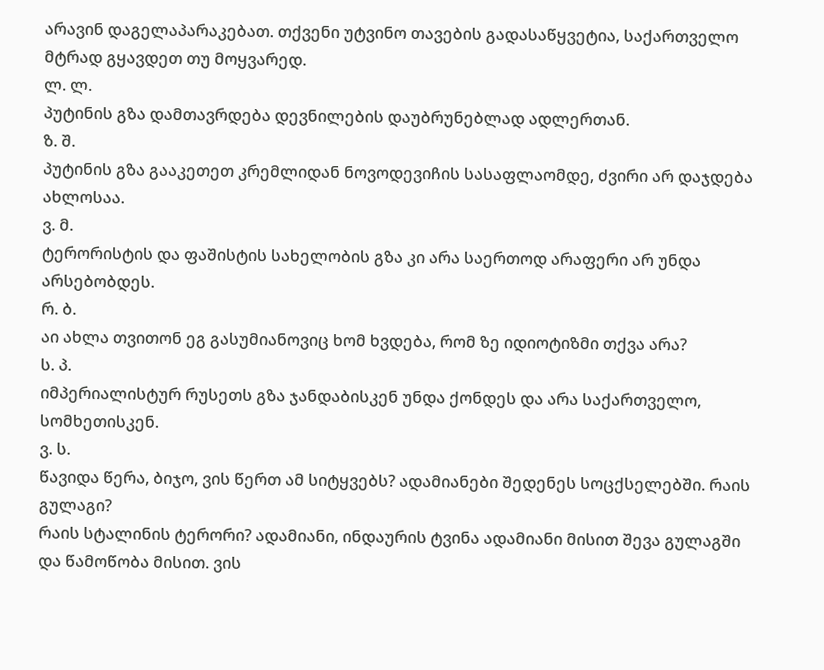არავინ დაგელაპარაკებათ. თქვენი უტვინო თავების გადასაწყვეტია, საქართველო მტრად გყავდეთ თუ მოყვარედ.
ლ. ლ.
პუტინის გზა დამთავრდება დევნილების დაუბრუნებლად ადლერთან.
ზ. შ.
პუტინის გზა გააკეთეთ კრემლიდან ნოვოდევიჩის სასაფლაომდე, ძვირი არ დაჯდება ახლოსაა.
ვ. მ.
ტერორისტის და ფაშისტის სახელობის გზა კი არა საერთოდ არაფერი არ უნდა არსებობდეს.
რ. ბ.
აი ახლა თვითონ ეგ გასუმიანოვიც ხომ ხვდება, რომ ზე იდიოტიზმი თქვა არა?
ს. პ.
იმპერიალისტურ რუსეთს გზა ჯანდაბისკენ უნდა ქონდეს და არა საქართველო, სომხეთისკენ.
ვ. ს.
წავიდა წერა, ბიჯო, ვის წერთ ამ სიტყვებს? ადამიანები შედენეს სოცქსელებში. რაის გულაგი?
რაის სტალინის ტერორი? ადამიანი, ინდაურის ტვინა ადამიანი მისით შევა გულაგში
და წამოწობა მისით. ვის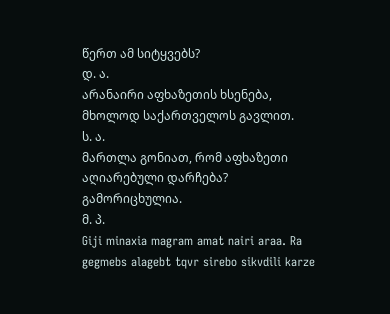წერთ ამ სიტყვებს?
დ. ა.
არანაირი აფხაზეთის ხსენება, მხოლოდ საქართველოს გავლით.
ს. ა.
მართლა გონიათ, რომ აფხაზეთი აღიარებული დარჩება? გამორიცხულია.
მ. პ.
Giji minaxia magram amat nairi araa. Ra gegmebs alagebt tqvr sirebo sikvdili karze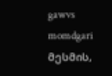gawvs momdgari
მესმის,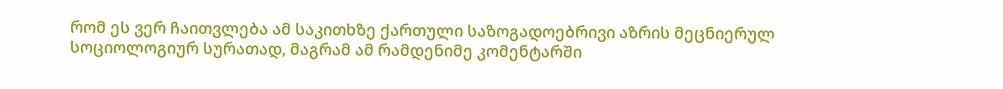რომ ეს ვერ ჩაითვლება ამ საკითხზე ქართული საზოგადოებრივი აზრის მეცნიერულ სოციოლოგიურ სურათად, მაგრამ ამ რამდენიმე კომენტარში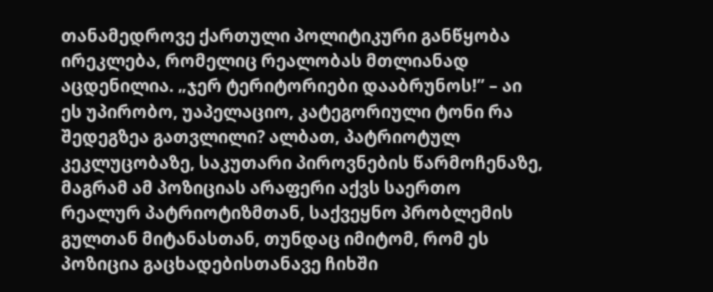თანამედროვე ქართული პოლიტიკური განწყობა ირეკლება, რომელიც რეალობას მთლიანად აცდენილია. „ჯერ ტერიტორიები დააბრუნოს!” – აი ეს უპირობო, უაპელაციო, კატეგორიული ტონი რა შედეგზეა გათვლილი? ალბათ, პატრიოტულ კეკლუცობაზე, საკუთარი პიროვნების წარმოჩენაზე, მაგრამ ამ პოზიციას არაფერი აქვს საერთო რეალურ პატრიოტიზმთან, საქვეყნო პრობლემის გულთან მიტანასთან, თუნდაც იმიტომ, რომ ეს პოზიცია გაცხადებისთანავე ჩიხში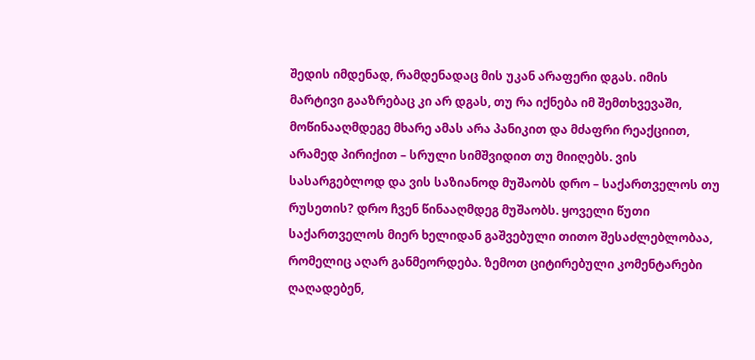შედის იმდენად, რამდენადაც მის უკან არაფერი დგას. იმის მარტივი გააზრებაც კი არ დგას, თუ რა იქნება იმ შემთხვევაში, მოწინააღმდეგე მხარე ამას არა პანიკით და მძაფრი რეაქციით, არამედ პირიქით – სრული სიმშვიდით თუ მიიღებს. ვის სასარგებლოდ და ვის საზიანოდ მუშაობს დრო – საქართველოს თუ რუსეთის? დრო ჩვენ წინააღმდეგ მუშაობს. ყოველი წუთი საქართველოს მიერ ხელიდან გაშვებული თითო შესაძლებლობაა, რომელიც აღარ განმეორდება. ზემოთ ციტირებული კომენტარები ღაღადებენ,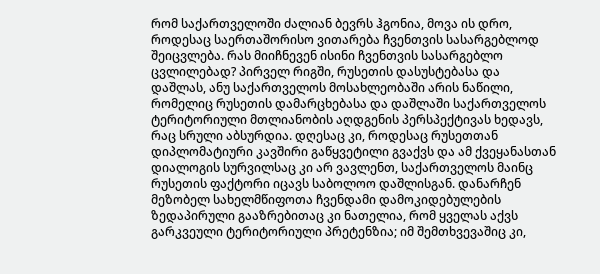რომ საქართველოში ძალიან ბევრს ჰგონია, მოვა ის დრო, როდესაც საერთაშორისო ვითარება ჩვენთვის სასარგებლოდ შეიცვლება. რას მიიჩნევენ ისინი ჩვენთვის სასარგებლო ცვლილებად? პირველ რიგში, რუსეთის დასუსტებასა და დაშლას, ანუ საქართველოს მოსახლეობაში არის ნაწილი, რომელიც რუსეთის დამარცხებასა და დაშლაში საქართველოს ტერიტორიული მთლიანობის აღდგენის პერსპექტივას ხედავს, რაც სრული აბსურდია. დღესაც კი, როდესაც რუსეთთან დიპლომატიური კავშირი გაწყვეტილი გვაქვს და ამ ქვეყანასთან დიალოგის სურვილსაც კი არ ვავლენთ, საქართველოს მაინც რუსეთის ფაქტორი იცავს საბოლოო დაშლისგან. დანარჩენ მეზობელ სახელმწიფოთა ჩვენდამი დამოკიდებულების ზედაპირული გააზრებითაც კი ნათელია, რომ ყველას აქვს გარკვეული ტერიტორიული პრეტენზია; იმ შემთხვევაშიც კი,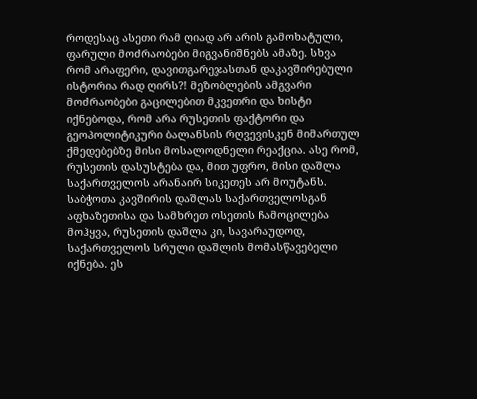როდესაც ასეთი რამ ღიად არ არის გამოხატული, ფარული მოძრაობები მიგვანიშნებს ამაზე. სხვა რომ არაფერი, დავითგარეჯასთან დაკავშირებული ისტორია რად ღირს?! მეზობლების ამგვარი მოძრაობები გაცილებით მკვეთრი და ხისტი იქნებოდა, რომ არა რუსეთის ფაქტორი და გეოპოლიტიკური ბალანსის რღვევისკენ მიმართულ ქმედებებზე მისი მოსალოდნელი რეაქცია. ასე რომ, რუსეთის დასუსტება და, მით უფრო, მისი დაშლა საქართველოს არანაირ სიკეთეს არ მოუტანს. საბჭოთა კავშირის დაშლას საქართველოსგან აფხაზეთისა და სამხრეთ ოსეთის ჩამოცილება მოჰყვა, რუსეთის დაშლა კი, სავარაუდოდ, საქართველოს სრული დაშლის მომასწავებელი იქნება. ეს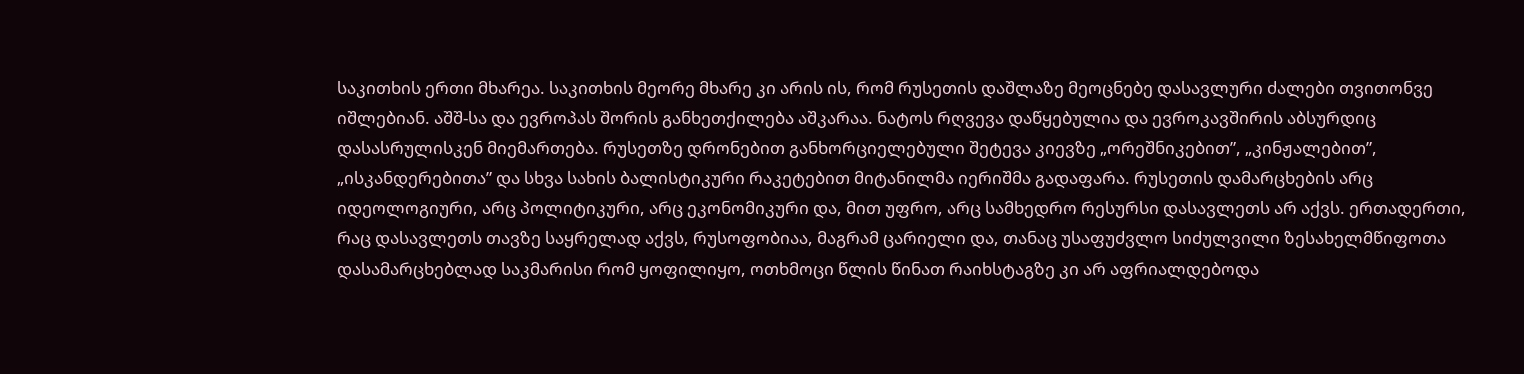საკითხის ერთი მხარეა. საკითხის მეორე მხარე კი არის ის, რომ რუსეთის დაშლაზე მეოცნებე დასავლური ძალები თვითონვე იშლებიან. აშშ-სა და ევროპას შორის განხეთქილება აშკარაა. ნატოს რღვევა დაწყებულია და ევროკავშირის აბსურდიც დასასრულისკენ მიემართება. რუსეთზე დრონებით განხორციელებული შეტევა კიევზე „ორეშნიკებით”, „კინჟალებით”, „ისკანდერებითა” და სხვა სახის ბალისტიკური რაკეტებით მიტანილმა იერიშმა გადაფარა. რუსეთის დამარცხების არც იდეოლოგიური, არც პოლიტიკური, არც ეკონომიკური და, მით უფრო, არც სამხედრო რესურსი დასავლეთს არ აქვს. ერთადერთი, რაც დასავლეთს თავზე საყრელად აქვს, რუსოფობიაა, მაგრამ ცარიელი და, თანაც უსაფუძვლო სიძულვილი ზესახელმწიფოთა დასამარცხებლად საკმარისი რომ ყოფილიყო, ოთხმოცი წლის წინათ რაიხსტაგზე კი არ აფრიალდებოდა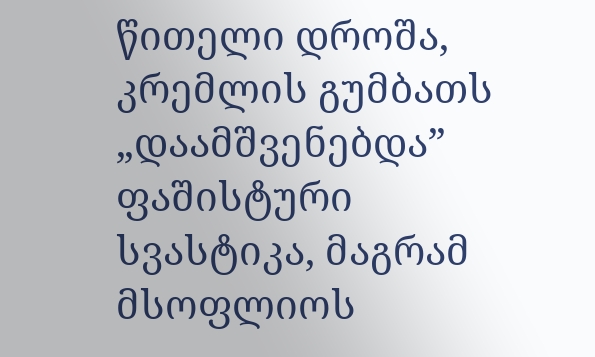წითელი დროშა, კრემლის გუმბათს „დაამშვენებდა” ფაშისტური სვასტიკა, მაგრამ მსოფლიოს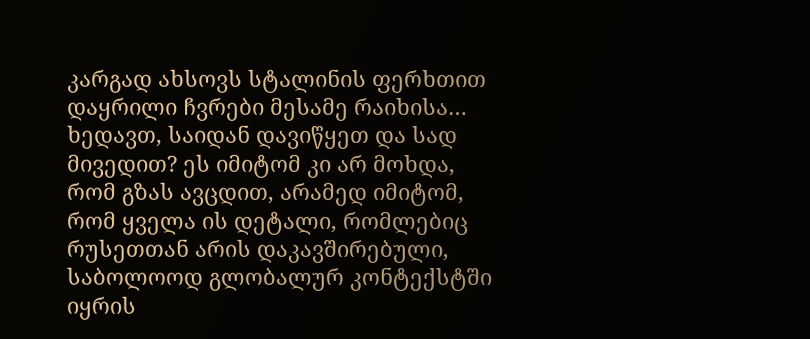კარგად ახსოვს სტალინის ფერხთით დაყრილი ჩვრები მესამე რაიხისა…
ხედავთ, საიდან დავიწყეთ და სად მივედით? ეს იმიტომ კი არ მოხდა, რომ გზას ავცდით, არამედ იმიტომ, რომ ყველა ის დეტალი, რომლებიც რუსეთთან არის დაკავშირებული, საბოლოოდ გლობალურ კონტექსტში იყრის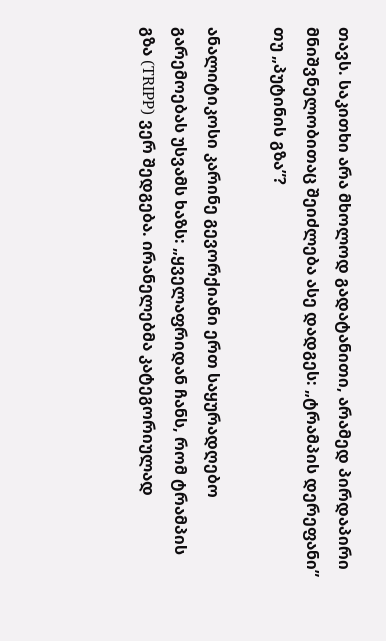თავს. საკითხი არა მხოლოდ გადატანითი, არამედ პირდაპირი მნიშვნელობითაც შეიძლება ასე დადგეს: „ტრამპის დერეფანი” თუ „პუტინის გზა”?

ანალიტიკოსი კარინე გევორქიანი ერთ საყურადღებო გარემოებას უსვამს ხაზს: „ყველაფრიდან ჩანს, რომ ტრამპის გზა (TRIPP) ვერ შედგება. ირანელებმა კატეგორიულად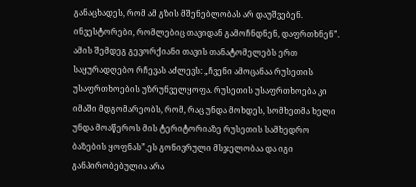განაცხადეს, რომ ამ გზის მშენებლობას არ დაუშვებენ. ინვესტორები, რომლებიც თავიდან გამოჩნდნენ, დაფრთხნენ”. ამის შემდეგ გევორქიანი თავის თანატომელებს ერთ საყურადღებო რჩევას აძლევს: „ჩვენი ამოცანაა რუსეთის უსაფრთხოების უზრუნველყოფა. რუსეთის უსაფრთხოება კი იმაში მდგომარეობს, რომ, რაც უნდა მოხდეს, სომხეთმა ხელი უნდა მოაწეროს მის ტერიტორიაზე რუსეთის სამხედრო ბაზების ყოფნას”.ეს გონივრული მსჯელობაა და იგი განპირობებულია არა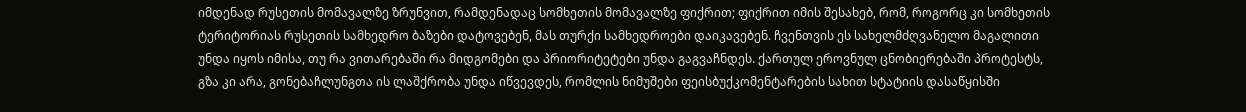იმდენად რუსეთის მომავალზე ზრუნვით, რამდენადაც სომხეთის მომავალზე ფიქრით; ფიქრით იმის შესახებ, რომ, როგორც კი სომხეთის ტერიტორიას რუსეთის სამხედრო ბაზები დატოვებენ, მას თურქი სამხედროები დაიკავებენ. ჩვენთვის ეს სახელმძღვანელო მაგალითი უნდა იყოს იმისა, თუ რა ვითარებაში რა მიდგომები და პრიორიტეტები უნდა გაგვაჩნდეს. ქართულ ეროვნულ ცნობიერებაში პროტესტს, გზა კი არა, გონებაჩლუნგთა ის ლაშქრობა უნდა იწვევდეს, რომლის ნიმუშები ფეისბუქკომენტარების სახით სტატიის დასაწყისში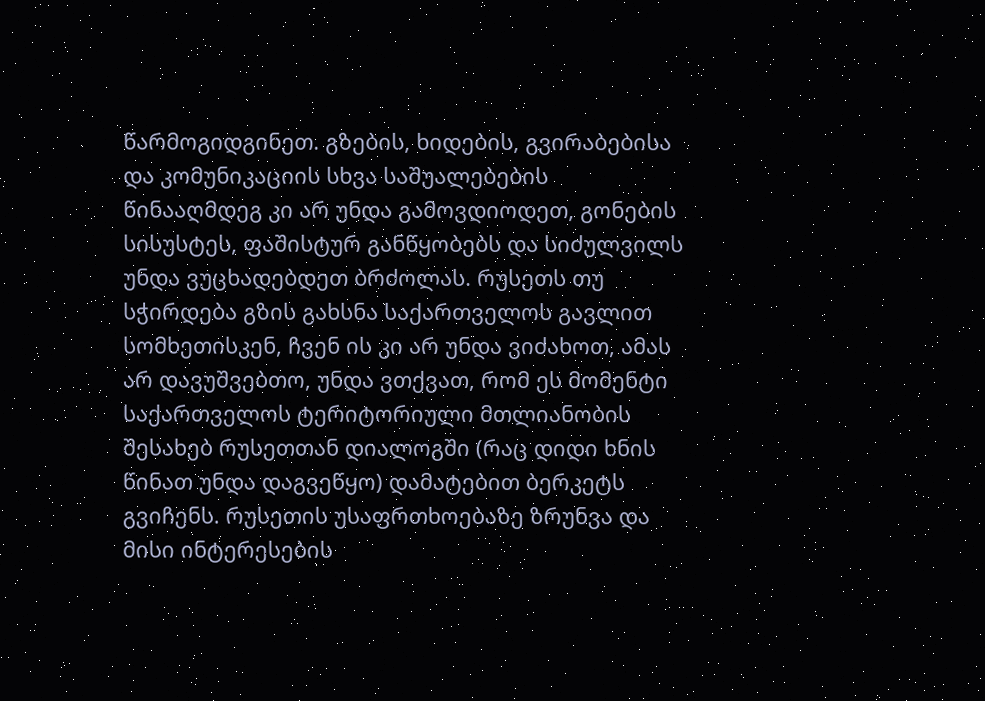წარმოგიდგინეთ. გზების, ხიდების, გვირაბებისა და კომუნიკაციის სხვა საშუალებების წინააღმდეგ კი არ უნდა გამოვდიოდეთ, გონების სისუსტეს, ფაშისტურ განწყობებს და სიძულვილს უნდა ვუცხადებდეთ ბრძოლას. რუსეთს თუ სჭირდება გზის გახსნა საქართველოს გავლით სომხეთისკენ, ჩვენ ის კი არ უნდა ვიძახოთ, ამას არ დავუშვებთო, უნდა ვთქვათ, რომ ეს მომენტი საქართველოს ტერიტორიული მთლიანობის შესახებ რუსეთთან დიალოგში (რაც დიდი ხნის წინათ უნდა დაგვეწყო) დამატებით ბერკეტს გვიჩენს. რუსეთის უსაფრთხოებაზე ზრუნვა და მისი ინტერესების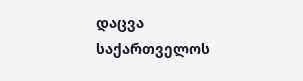დაცვა საქართველოს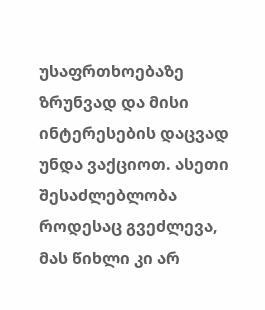უსაფრთხოებაზე ზრუნვად და მისი ინტერესების დაცვად უნდა ვაქციოთ. ასეთი შესაძლებლობა როდესაც გვეძლევა, მას წიხლი კი არ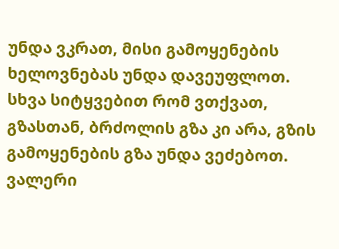უნდა ვკრათ, მისი გამოყენების ხელოვნებას უნდა დავეუფლოთ. სხვა სიტყვებით რომ ვთქვათ, გზასთან, ბრძოლის გზა კი არა, გზის გამოყენების გზა უნდა ვეძებოთ.
ვალერი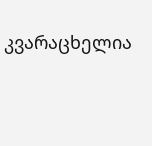კვარაცხელია